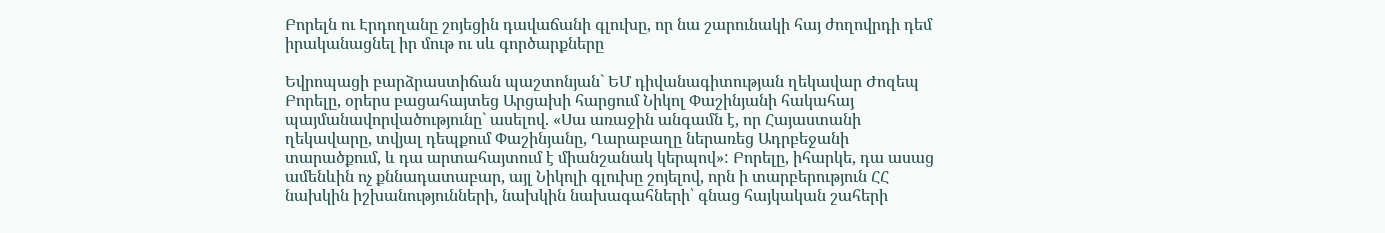Բորելն ու Էրդողանը շոյեցին դավաճանի գլուխը, որ նա շարունակի հայ ժողովրդի դեմ իրականացնել իր մութ ու սև գործարքները

Եվրոպացի բարձրաստիճան պաշտոնյան` ԵՄ դիվանագիտության ղեկավար Ժոզեպ Բորելը, օրերս բացահայտեց Արցախի հարցում Նիկոլ Փաշինյանի հակահայ պայմանավորվածությունը` ասելով. «Սա առաջին անգամն է, որ Հայաստանի ղեկավարը, տվյալ դեպքում Փաշինյանը, Ղարաբաղը ներառեց Ադրբեջանի տարածքում, և դա արտահայտում է միանշանակ կերպով»: Բորելը, իհարկե, դա ասաց ամենևին ոչ քննադատաբար, այլ Նիկոլի գլուխը շոյելով, որն ի տարբերություն ՀՀ նախկին իշխանությունների, նախկին նախագահների՝ գնաց հայկական շահերի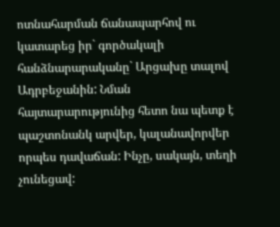ոտնահարման ճանապարհով ու կատարեց իր` գործակալի հանձնարարականը` Արցախը տալով Ադրբեջանին: Նման հայտարարությունից հետո նա պետք է պաշտոնանկ արվեր, կալանավորվեր որպես դավաճան: Ինչը, սակայն, տեղի չունեցավ: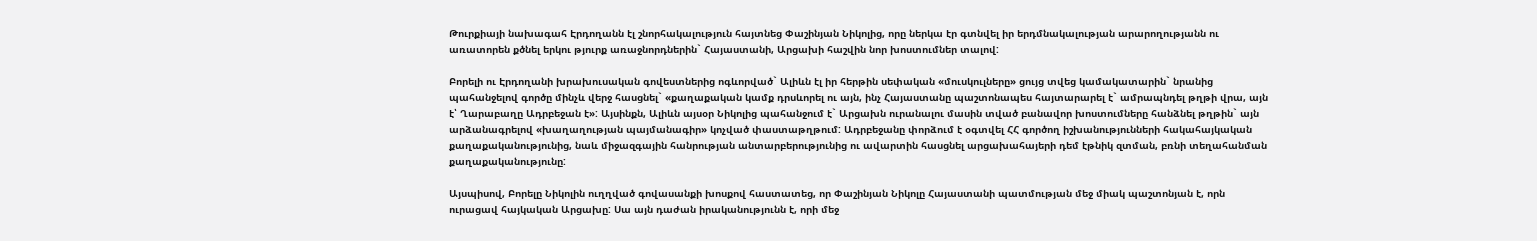Թուրքիայի նախագահ Էրդողանն էլ շնորհակալություն հայտնեց Փաշինյան Նիկոլից, որը ներկա էր գտնվել իր երդմնակալության արարողությանն ու առատորեն քծնել երկու թյուրք առաջնորդներին` Հայաստանի, Արցախի հաշվին նոր խոստումներ տալով:

Բորելի ու Էրդողանի խրախուսական գովեստներից ոգևորված` Ալիևն էլ իր հերթին սեփական «մուսկուլները» ցույց տվեց կամակատարին` նրանից պահանջելով գործը մինչև վերջ հասցնել` «քաղաքական կամք դրսևորել ու այն, ինչ Հայաստանը պաշտոնապես հայտարարել է` ամրապնդել թղթի վրա, այն է՝ Ղարաբաղը Ադրբեջան է»: Այսինքն, Ալիևն այսօր Նիկոլից պահանջում է` Արցախն ուրանալու մասին տված բանավոր խոստումները հանձնել թղթին` այն արձանագրելով «խաղաղության պայմանագիր» կոչված փաստաթղթում: Ադրբեջանը փորձում է օգտվել ՀՀ գործող իշխանությունների հակահայկական քաղաքականությունից, նաև միջազգային հանրության անտարբերությունից ու ավարտին հասցնել արցախահայերի դեմ էթնիկ զտման, բռնի տեղահանման քաղաքականությունը:

Այսպիսով, Բորելը Նիկոլին ուղղված գովասանքի խոսքով հաստատեց, որ Փաշինյան Նիկոլը Հայաստանի պատմության մեջ միակ պաշտոնյան է, որն ուրացավ հայկական Արցախը: Սա այն դաժան իրականությունն է, որի մեջ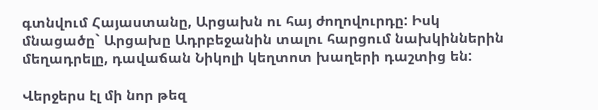գտնվում Հայաստանը, Արցախն ու հայ ժողովուրդը: Իսկ մնացածը` Արցախը Ադրբեջանին տալու հարցում նախկիններին մեղադրելը, դավաճան Նիկոլի կեղտոտ խաղերի դաշտից են:

Վերջերս էլ մի նոր թեզ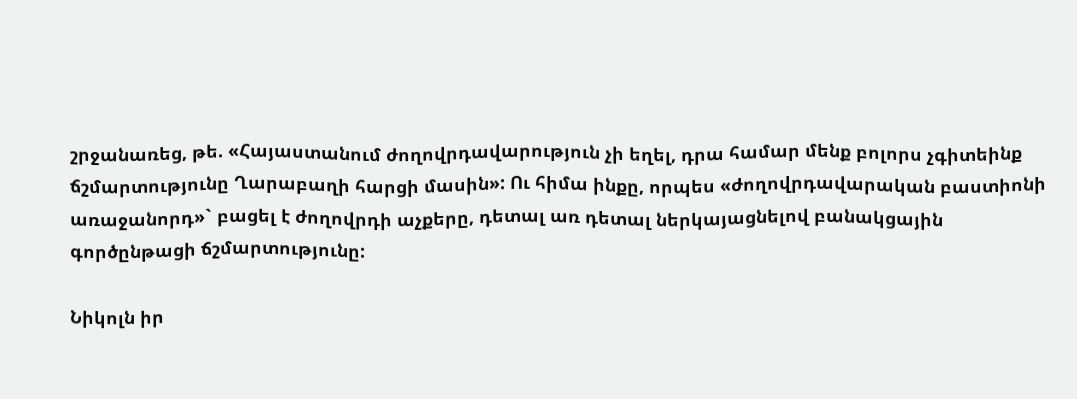շրջանառեց, թե. «Հայաստանում ժողովրդավարություն չի եղել, դրա համար մենք բոլորս չգիտեինք ճշմարտությունը Ղարաբաղի հարցի մասին»: Ու հիմա ինքը, որպես «ժողովրդավարական բաստիոնի առաջանորդ»` բացել է ժողովրդի աչքերը, դետալ առ դետալ ներկայացնելով բանակցային գործընթացի ճշմարտությունը:

Նիկոլն իր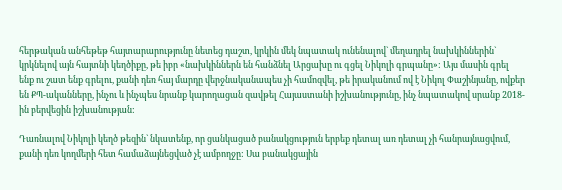հերթական անհեթեթ հայտարարությունը նետեց դաշտ, կրկին մեկ նպատակ ունենալով` մեղադրել նախկիններին` կրկնելով այն հայտնի կեղծիքը, թե իբր «նախկիններն են հանձնել Արցախը ու գցել Նիկոլի գրպանը»: Այս մասին գրել ենք ու շատ ենք գրելու, քանի դեռ հայ մարդը վերջնականապես չի համոզվել, թե իրականում ով է Նիկոլ Փաշինյանը, ովքեր են ՔՊ-ականները, ինչու և ինչպես նրանք կարողացան զավթել Հայաստանի իշխանությունը, ինչ նպատակով սրանք 2018-ին բերվեցին իշխանության:

Դառնալով Նիկոլի կեղծ թեզին` նկատենք, որ ցանկացած բանակցություն երբեք դետալ առ դետալ չի հանրայնացվում, քանի դեռ կողմերի հետ համաձայնեցված չէ ամբողջը: Սա բանակցային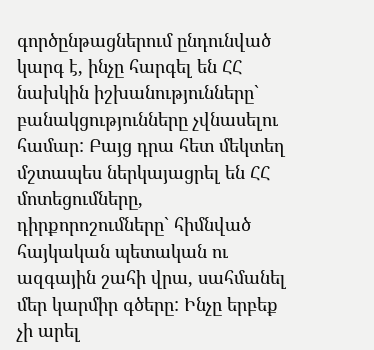գործընթացներում ընդունված կարգ է, ինչը հարգել են ՀՀ նախկին իշխանությունները` բանակցությունները չվնասելու համար: Բայց դրա հետ մեկտեղ մշտապես ներկայացրել են ՀՀ մոտեցումները, դիրքորոշումները` հիմնված հայկական պետական ու ազգային շահի վրա, սահմանել մեր կարմիր գծերը: Ինչը երբեք չի արել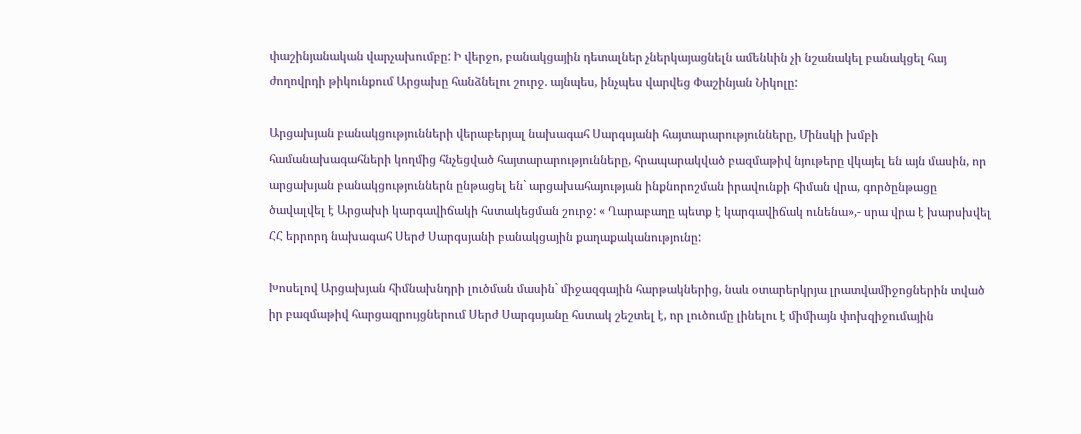փաշինյանական վարչախումբը: Ի վերջո, բանակցային դետալներ չներկայացնելն ամենևին չի նշանակել բանակցել հայ ժողովրդի թիկունքում Արցախը հանձնելու շուրջ. այնպես, ինչպես վարվեց Փաշինյան Նիկոլը:

Արցախյան բանակցությունների վերաբերյալ նախագահ Սարգսյանի հայտարարությունները, Մինսկի խմբի համանախագահների կողմից հնչեցված հայտարարությունները, հրապարակված բազմաթիվ նյութերը վկայել են այն մասին, որ արցախյան բանակցություններն ընթացել են` արցախահայության ինքնորոշման իրավունքի հիման վրա, գործընթացը ծավալվել է Արցախի կարգավիճակի հստակեցման շուրջ: « Ղարաբաղը պետք է կարգավիճակ ունենա»,- սրա վրա է խարսխվել ՀՀ երրորդ նախագահ Սերժ Սարգսյանի բանակցային քաղաքականությունը:

Խոսելով Արցախյան հիմնախնդրի լուծման մասին` միջազգային հարթակներից, նաև օտարերկրյա լրատվամիջոցներին տված իր բազմաթիվ հարցազրույցներում Սերժ Սարգսյանը հստակ շեշտել է, որ լուծումը լինելու է միմիայն փոխզիջումային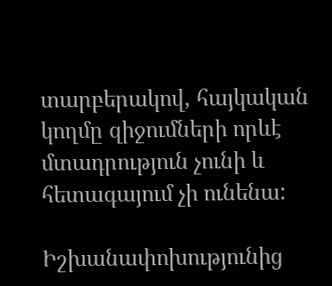տարբերակով, հայկական կողմը զիջումների որևէ մտադրություն չունի և հետագայում չի ունենա:

Իշխանափոխությունից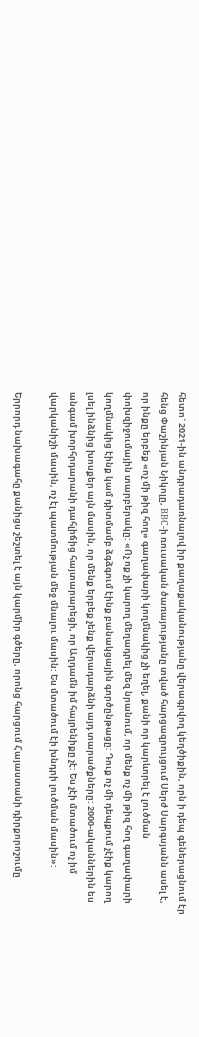հետո` 2021-ին անդրադառնալով իր քաղաքականությանը վերագրվող կեղծիքին, որն ի դեպ գեներացնում էր հենց Փաշինյան Նիկոլը, BBC-ի ռուսական ծառայությանը տված հարցազրույցում Սերժ Սարգսյանն ասել է, որ ինքը երբեք «ոչ մի թիզ հող» գաղափարի կողմնակից չի եղել, քանի որ կարևորել է լուծման փոխզիջումային տարբերակը: «Ոչ ոք չի կարող մեղադրել մեզ նրանում, որ մենք ոչ մի թիզ հող գաղափարի կողմնակից էինք կամ դիտմամբ ձգձգում էինք բանակցային գործընթացը: Դուք ոչ մի դեպքում չէիք կարող լսել ինձնից խոսքեր այն մասին, որ մենք երբեք չենք վերադարձնի այդ տարածքները: 2000-ականներին ես անգամ խորհրդարանի դահլիճից հայտարարեցի, որ Աղդամն իմ հայրենիքը չէ: Ես չէի մտածում ոչ իմ վարկանիշի մասին, ոչ էլ պատմության մեջ մնալու մասին: Ես մտածում էի խնդրի լուծման մասին»:

Երրորդ նախագահը քանիցս շեշտել է այն կարմիր գծերը, որոնց հարցում Հայաստանի դիրքորոշումը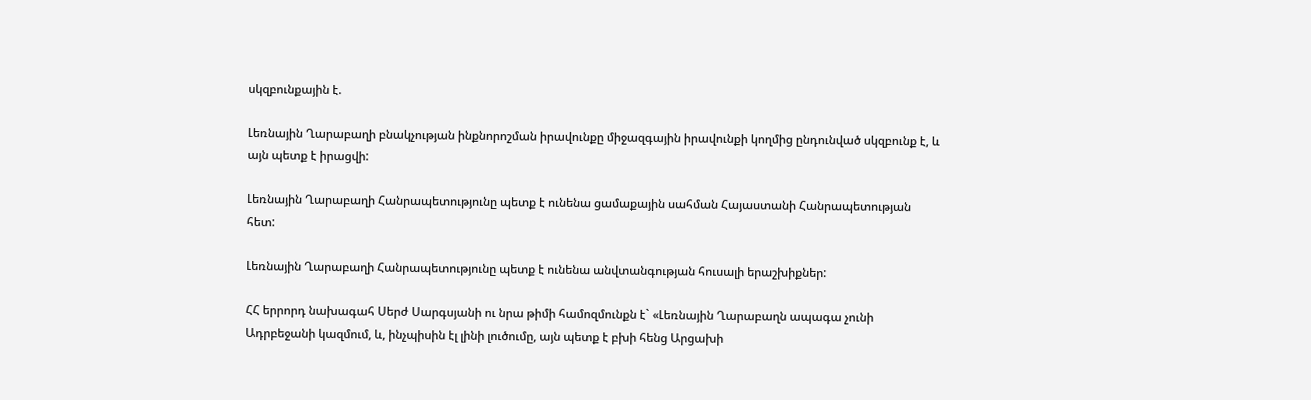սկզբունքային է.

Լեռնային Ղարաբաղի բնակչության ինքնորոշման իրավունքը միջազգային իրավունքի կողմից ընդունված սկզբունք է, և այն պետք է իրացվի:

Լեռնային Ղարաբաղի Հանրապետությունը պետք է ունենա ցամաքային սահման Հայաստանի Հանրապետության հետ:

Լեռնային Ղարաբաղի Հանրապետությունը պետք է ունենա անվտանգության հուսալի երաշխիքներ:

ՀՀ երրորդ նախագահ Սերժ Սարգսյանի ու նրա թիմի համոզմունքն է` «Լեռնային Ղարաբաղն ապագա չունի Ադրբեջանի կազմում, և, ինչպիսին էլ լինի լուծումը, այն պետք է բխի հենց Արցախի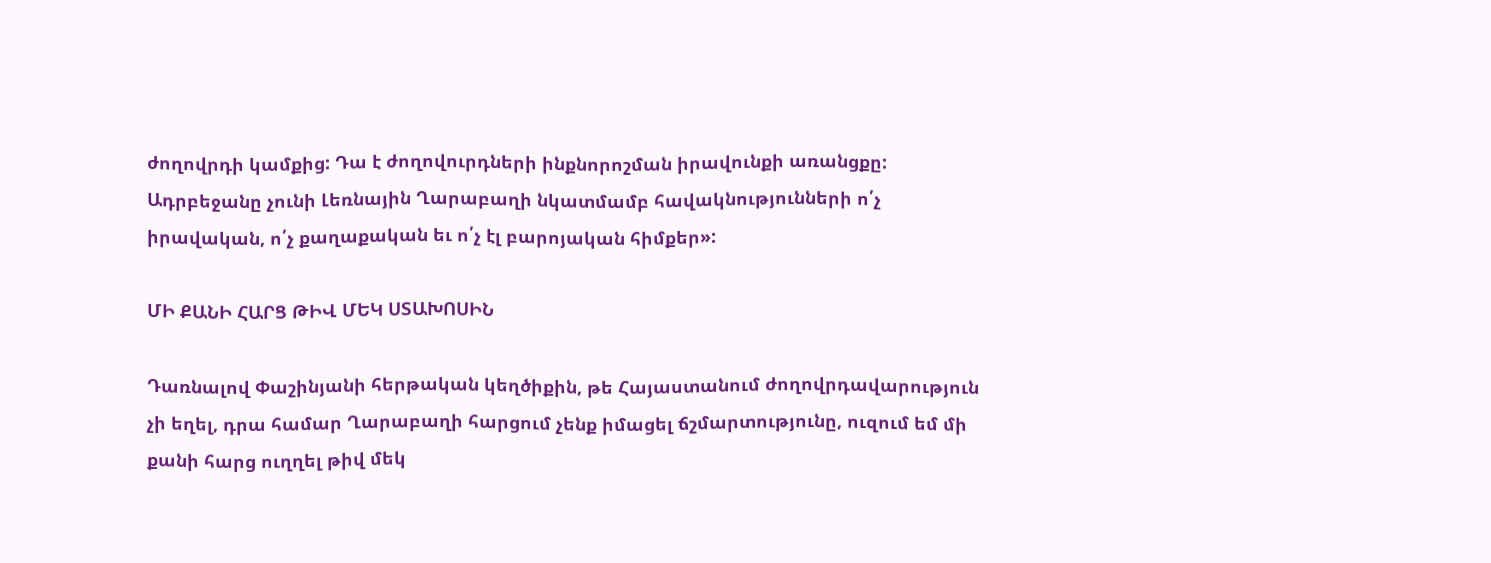ժողովրդի կամքից: Դա է ժողովուրդների ինքնորոշման իրավունքի առանցքը: Ադրբեջանը չունի Լեռնային Ղարաբաղի նկատմամբ հավակնությունների ո՛չ իրավական, ո՛չ քաղաքական եւ ո՛չ էլ բարոյական հիմքեր»:

ՄԻ ՔԱՆԻ ՀԱՐՑ ԹԻՎ ՄԵԿ ՍՏԱԽՈՍԻՆ

Դառնալով Փաշինյանի հերթական կեղծիքին, թե Հայաստանում ժողովրդավարություն չի եղել, դրա համար Ղարաբաղի հարցում չենք իմացել ճշմարտությունը, ուզում եմ մի քանի հարց ուղղել թիվ մեկ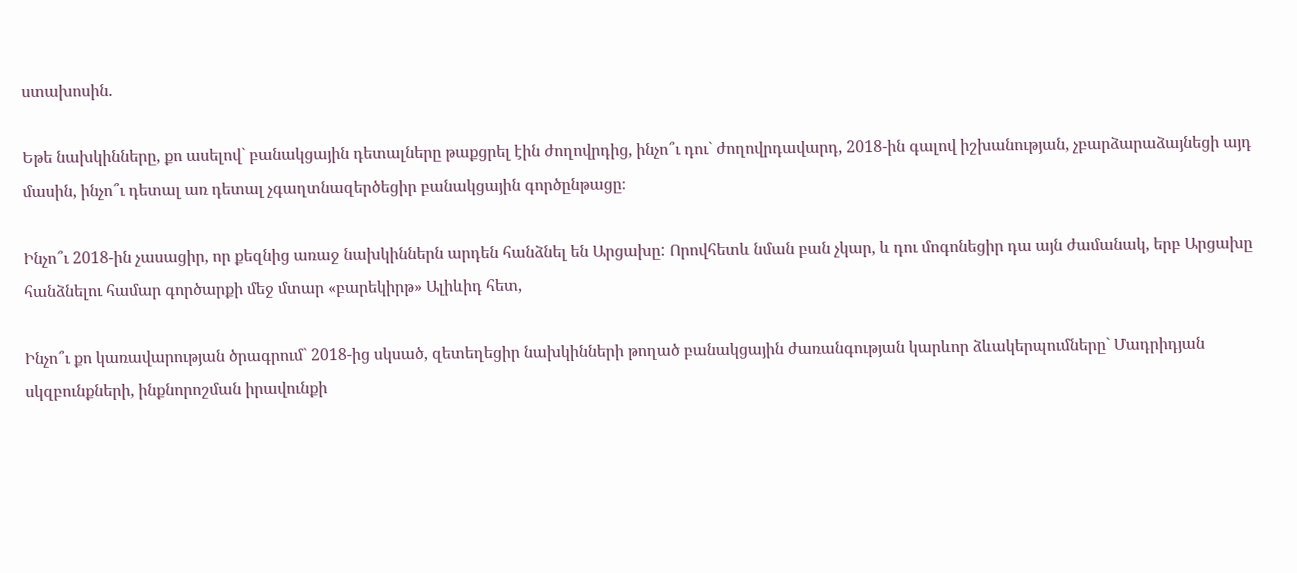ստախոսին.

Եթե նախկինները, քո ասելով` բանակցային դետալները թաքցրել էին ժողովրդից, ինչո՞ւ դու` ժողովրդավարդ, 2018-ին գալով իշխանության, չբարձարաձայնեցի այդ մասին, ինչո՞ւ դետալ առ դետալ չգաղտնազերծեցիր բանակցային գործընթացը։

Ինչո՞ւ 2018-ին չասացիր, որ քեզնից առաջ նախկիններն արդեն հանձնել են Արցախը: Որովհետև նման բան չկար, և դու մոգոնեցիր դա այն ժամանակ, երբ Արցախը հանձնելու համար գործարքի մեջ մտար «բարեկիրթ» Ալիևիդ հետ,

Ինչո՞ւ քո կառավարության ծրագրում` 2018-ից սկսած, զետեղեցիր նախկինների թողած բանակցային ժառանգության կարևոր ձևակերպումները` Մադրիդյան սկզբունքների, ինքնորոշման իրավունքի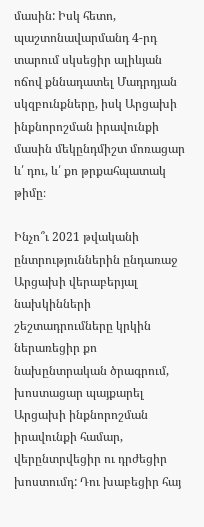մասին: Իսկ հետո, պաշտոնավարմանդ 4-րդ տարում սկսեցիր ալիևյան ոճով քննադատել Մադրդյան սկզբունքները, իսկ Արցախի ինքնորոշման իրավունքի մասին մեկընդմիշտ մոռացար և՛ դու, և՛ քո թրքահպատակ թիմը։

Ինչո՞ւ 2021 թվականի ընտրություններին ընդառաջ Արցախի վերաբերյալ նախկինների շեշտադրումները կրկին ներառեցիր քո նախընտրական ծրագրում, խոստացար պայքարել Արցախի ինքնորոշման իրավունքի համար, վերընտրվեցիր ու դրժեցիր խոստումդ: Դու խաբեցիր հայ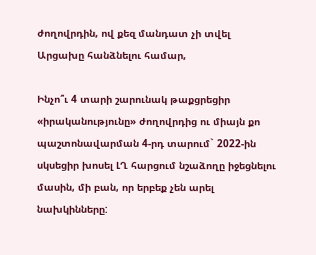ժողովրդին, ով քեզ մանդատ չի տվել Արցախը հանձնելու համար,

Ինչո՞ւ 4 տարի շարունակ թաքցրեցիր «իրականությունը» ժողովրդից ու միայն քո պաշտոնավարման 4-րդ տարում` 2022-ին սկսեցիր խոսել ԼՂ հարցում նշաձողը իջեցնելու մասին, մի բան, որ երբեք չեն արել նախկինները: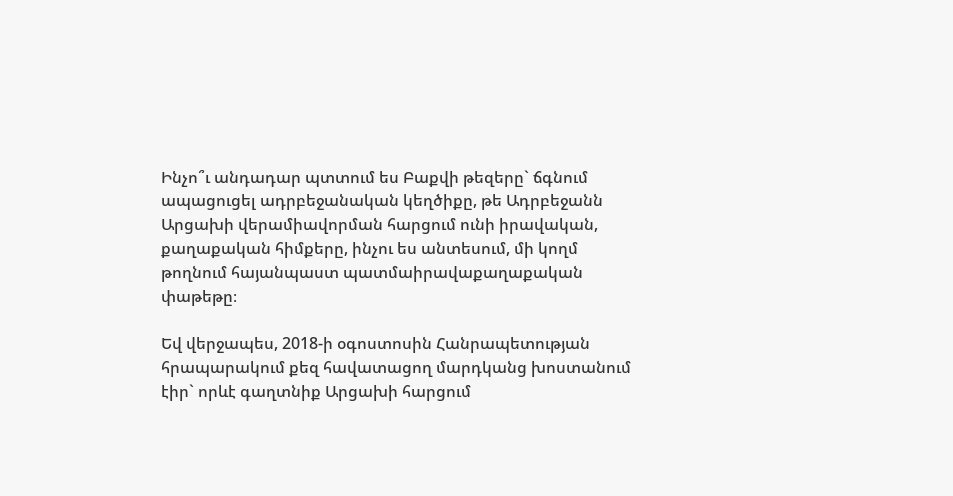Ինչո՞ւ անդադար պտտում ես Բաքվի թեզերը` ճգնում ապացուցել ադրբեջանական կեղծիքը, թե Ադրբեջանն Արցախի վերամիավորման հարցում ունի իրավական, քաղաքական հիմքերը, ինչու ես անտեսում, մի կողմ թողնում հայանպաստ պատմաիրավաքաղաքական փաթեթը։

Եվ վերջապես, 2018-ի օգոստոսին Հանրապետության հրապարակում քեզ հավատացող մարդկանց խոստանում էիր` որևէ գաղտնիք Արցախի հարցում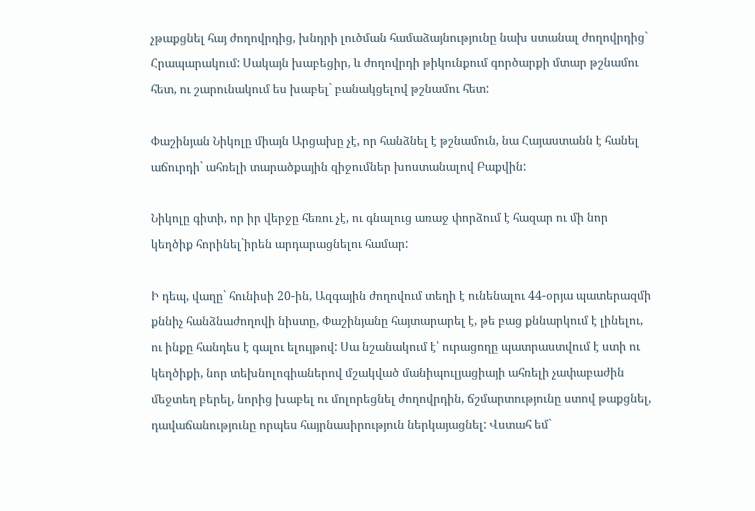չթաքցնել հայ ժողովրդից, խնդրի լուծման համաձայնությունը նախ ստանալ ժողովրդից` Հրապարակում: Սակայն խաբեցիր, և ժողովրդի թիկունքում գործարքի մտար թշնամու հետ, ու շարունակում ես խաբել` բանակցելով թշնամու հետ:

Փաշինյան Նիկոլը միայն Արցախը չէ, որ հանձնել է թշնամուն, նա Հայաստանն է հանել աճուրդի` ահռելի տարածքային զիջումներ խոստանալով Բաքվին:

Նիկոլը գիտի, որ իր վերջը հեռու չէ, ու գնալուց առաջ փորձում է հազար ու մի նոր կեղծիք հորինել`իրեն արդարացնելու համար:

Ի դեպ, վաղը` հունիսի 20-ին, Ազգային ժողովում տեղի է ունենալու 44-օրյա պատերազմի քննիչ հանձնաժողովի նիստը, Փաշինյանը հայտարարել է, թե բաց քննարկում է լինելու, ու ինքը հանդես է գալու ելույթով: Սա նշանակում է՝ ուրացողը պատրաստվում է ստի ու կեղծիքի, նոր տեխնոլոգիաներով մշակված մանիպուլյացիայի ահռելի չափաբաժին մեջտեղ բերել, նորից խաբել ու մոլորեցնել ժողովրդին, ճշմարտությունը ստով թաքցնել, դավաճանությունը որպես հայրնասիրություն ներկայացնել: Վստահ եմ`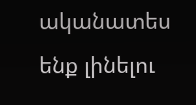ականատես ենք լինելու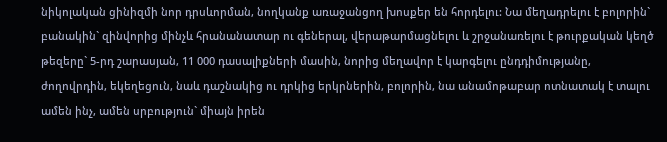նիկոլական ցինիզմի նոր դրսևորման, նողկանք առաջանցող խոսքեր են հորդելու: Նա մեղադրելու է բոլորին` բանակին` զինվորից մինչև հրանանատար ու գեներալ, վերաթարմացնելու և շրջանառելու է թուրքական կեղծ թեզերը` 5-րդ շարասյան, 11 000 դասալիքների մասին, նորից մեղավոր է կարգելու ընդդիմությանը, ժողովրդին, եկեղեցուն, նաև դաշնակից ու դրկից երկրներին, բոլորին, նա անամոթաբար ոտնատակ է տալու ամեն ինչ, ամեն սրբություն` միայն իրեն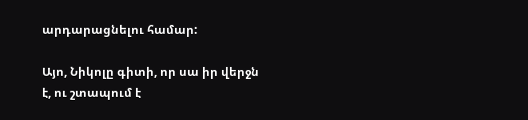արդարացնելու համար:

Այո, Նիկոլը գիտի, որ սա իր վերջն է, ու շտապում է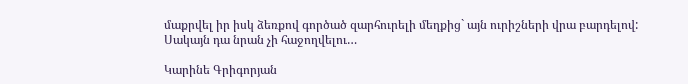մաքրվել իր իսկ ձեռքով գործած զարհուրելի մեղքից` այն ուրիշների վրա բարդելով: Սակայն դա նրան չի հաջողվելու…

Կարինե Գրիգորյան